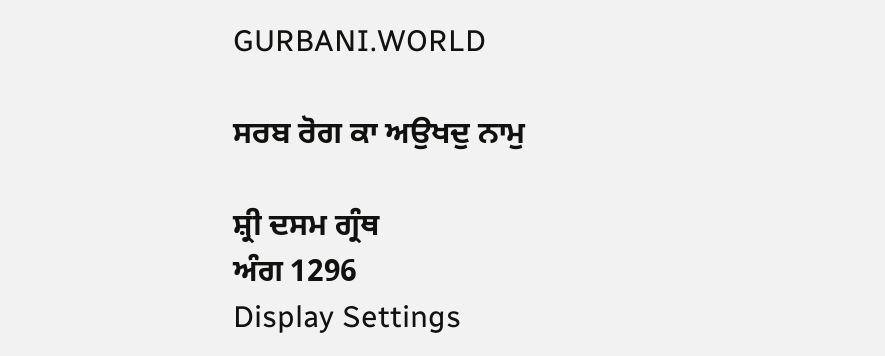GURBANI.WORLD

ਸਰਬ ਰੋਗ ਕਾ ਅਉਖਦੁ ਨਾਮੁ

ਸ਼੍ਰੀ ਦਸਮ ਗ੍ਰੰਥ
ਅੰਗ 1296
Display Settings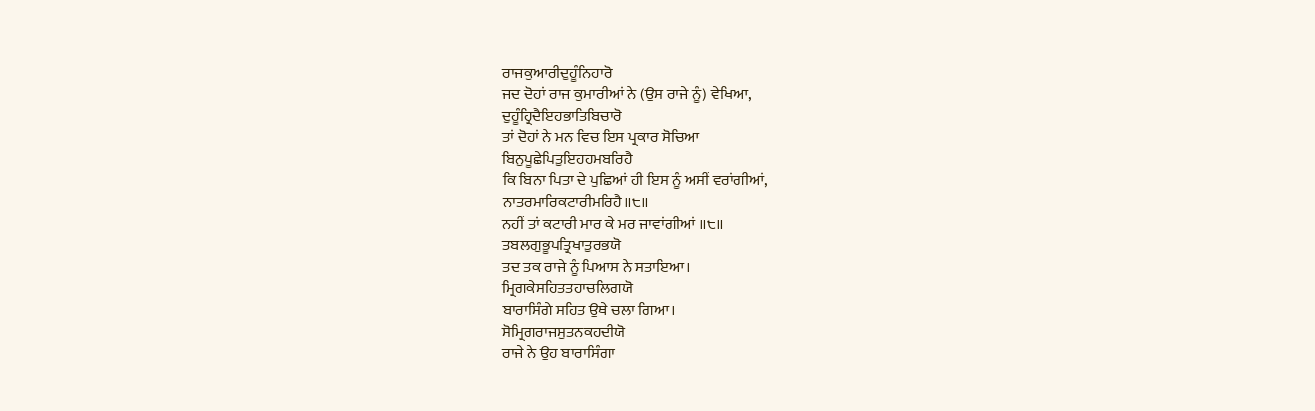ਰਾਜਕੁਆਰੀਦੁਹੂੰਨਿਹਾਰੋ
ਜਦ ਦੋਹਾਂ ਰਾਜ ਕੁਮਾਰੀਆਂ ਨੇ (ਉਸ ਰਾਜੇ ਨੂੰ) ਵੇਖਿਆ,
ਦੁਹੂੰਹ੍ਰਿਦੈਇਹਭਾਤਿਬਿਚਾਰੋ
ਤਾਂ ਦੋਹਾਂ ਨੇ ਮਨ ਵਿਚ ਇਸ ਪ੍ਰਕਾਰ ਸੋਚਿਆ
ਬਿਨੁਪੂਛੇਪਿਤੁਇਹਹਮਬਰਿਹੈ
ਕਿ ਬਿਨਾ ਪਿਤਾ ਦੇ ਪੁਛਿਆਂ ਹੀ ਇਸ ਨੂੰ ਅਸੀਂ ਵਰਾਂਗੀਆਂ,
ਨਾਤਰਮਾਰਿਕਟਾਰੀਮਰਿਹੈ॥੮॥
ਨਹੀਂ ਤਾਂ ਕਟਾਰੀ ਮਾਰ ਕੇ ਮਰ ਜਾਵਾਂਗੀਆਂ ॥੮॥
ਤਬਲਗੁਭੂਪਤ੍ਰਿਖਾਤੁਰਭਯੋ
ਤਦ ਤਕ ਰਾਜੇ ਨੂੰ ਪਿਆਸ ਨੇ ਸਤਾਇਆ।
ਮ੍ਰਿਗਕੇਸਹਿਤਤਹਾਚਲਿਗਯੋ
ਬਾਰਾਸਿੰਗੇ ਸਹਿਤ ਉਥੇ ਚਲਾ ਗਿਆ।
ਸੋਮ੍ਰਿਗਰਾਜਸੁਤਨਕਹਦੀਯੋ
ਰਾਜੇ ਨੇ ਉਹ ਬਾਰਾਸਿੰਗਾ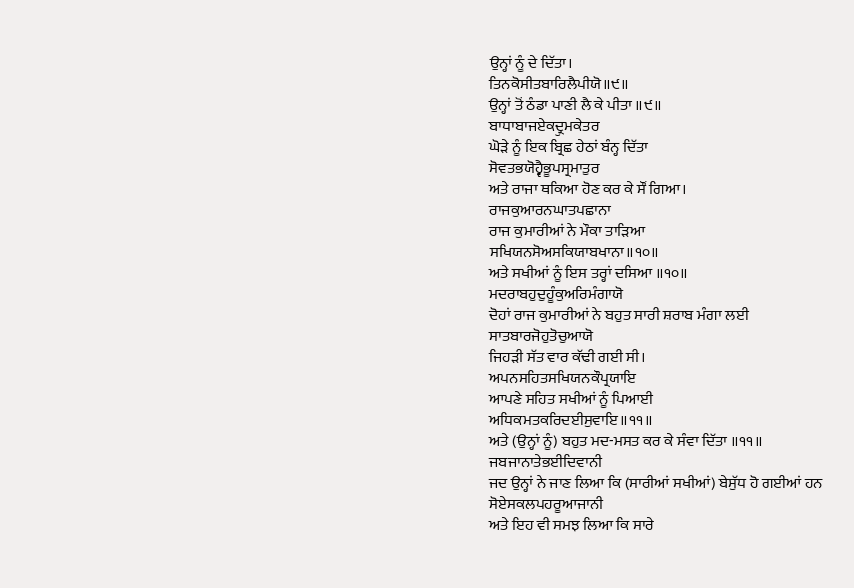ਉਨ੍ਹਾਂ ਨੂੰ ਦੇ ਦਿੱਤਾ।
ਤਿਨਕੋਸੀਤਬਾਰਿਲੈਪੀਯੋ॥੯॥
ਉਨ੍ਹਾਂ ਤੋਂ ਠੰਡਾ ਪਾਣੀ ਲੈ ਕੇ ਪੀਤਾ ॥੯॥
ਬਾਧਾਬਾਜਏਕਦ੍ਰੁਮਕੇਤਰ
ਘੋੜੇ ਨੂੰ ਇਕ ਬ੍ਰਿਛ ਹੇਠਾਂ ਬੰਨ੍ਹ ਦਿੱਤਾ
ਸੋਵਤਭਯੋਹ੍ਵੈਭੂਪਸ੍ਰਮਾਤੁਰ
ਅਤੇ ਰਾਜਾ ਥਕਿਆ ਹੋਣ ਕਰ ਕੇ ਸੌਂ ਗਿਆ।
ਰਾਜਕੁਆਰਨਘਾਤਪਛਾਨਾ
ਰਾਜ ਕੁਮਾਰੀਆਂ ਨੇ ਮੌਕਾ ਤਾੜਿਆ
ਸਖਿਯਨਸੋਅਸਕਿਯਾਬਖਾਨਾ॥੧੦॥
ਅਤੇ ਸਖੀਆਂ ਨੂੰ ਇਸ ਤਰ੍ਹਾਂ ਦਸਿਆ ॥੧੦॥
ਮਦਰਾਬਹੁਦੁਹੂੰਕੁਅਰਿਮੰਗਾਯੋ
ਦੋਹਾਂ ਰਾਜ ਕੁਮਾਰੀਆਂ ਨੇ ਬਹੁਤ ਸਾਰੀ ਸ਼ਰਾਬ ਮੰਗਾ ਲਈ
ਸਾਤਬਾਰਜੋਹੁਤੋਚੁਆਯੋ
ਜਿਹੜੀ ਸੱਤ ਵਾਰ ਕੱਢੀ ਗਈ ਸੀ।
ਅਪਨਸਹਿਤਸਖਿਯਨਕੌਪ੍ਰਯਾਇ
ਆਪਣੇ ਸਹਿਤ ਸਖੀਆਂ ਨੂੰ ਪਿਆਈ
ਅਧਿਕਮਤਕਰਿਦਈਸੁਵਾਇ॥੧੧॥
ਅਤੇ (ਉਨ੍ਹਾਂ ਨੂੰ) ਬਹੁਤ ਮਦ-ਮਸਤ ਕਰ ਕੇ ਸੰਵਾ ਦਿੱਤਾ ॥੧੧॥
ਜਬਜਾਨਾਤੇਭਈਦਿਵਾਨੀ
ਜਦ ਉਨ੍ਹਾਂ ਨੇ ਜਾਣ ਲਿਆ ਕਿ (ਸਾਰੀਆਂ ਸਖੀਆਂ) ਬੇਸੁੱਧ ਹੋ ਗਈਆਂ ਹਨ
ਸੋਏਸਕਲਪਹਰੂਆਜਾਨੀ
ਅਤੇ ਇਹ ਵੀ ਸਮਝ ਲਿਆ ਕਿ ਸਾਰੇ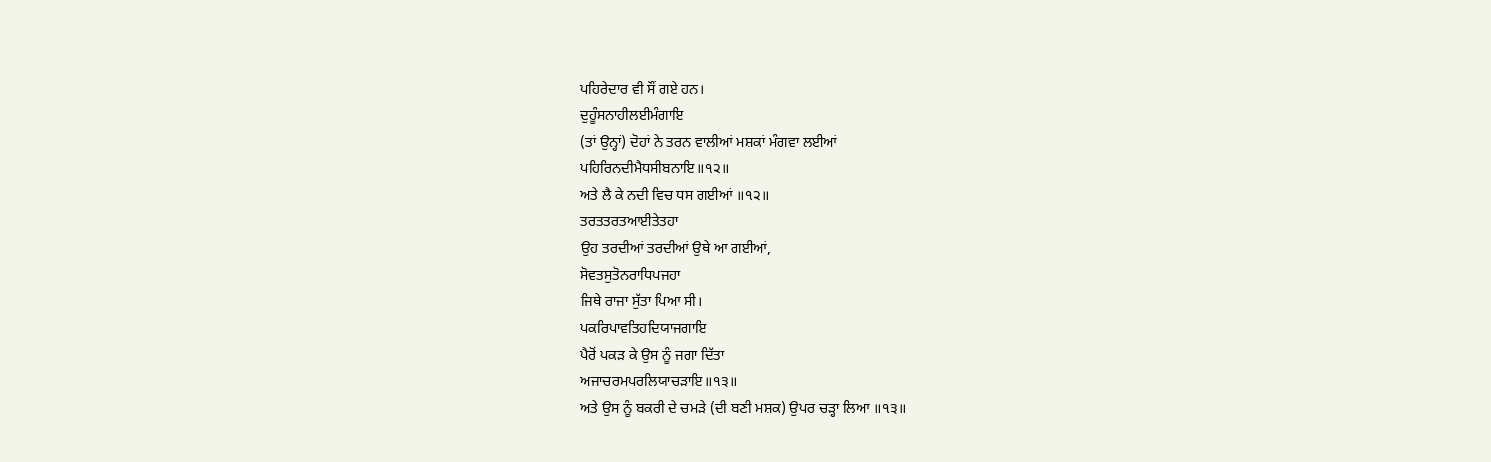ਪਹਿਰੇਦਾਰ ਵੀ ਸੌਂ ਗਏ ਹਨ।
ਦੁਹੂੰਸਨਾਹੀਲਈਮੰਗਾਇ
(ਤਾਂ ਉਨ੍ਹਾਂ) ਦੋਹਾਂ ਨੇ ਤਰਨ ਵਾਲੀਆਂ ਮਸ਼ਕਾਂ ਮੰਗਵਾ ਲਈਆਂ
ਪਹਿਰਿਨਦੀਮੈਧਸੀਬਨਾਇ॥੧੨॥
ਅਤੇ ਲੈ ਕੇ ਨਦੀ ਵਿਚ ਧਸ ਗਈਆਂ ॥੧੨॥
ਤਰਤਤਰਤਆਈਤੇਤਹਾ
ਉਹ ਤਰਦੀਆਂ ਤਰਦੀਆਂ ਉਥੇ ਆ ਗਈਆਂ,
ਸੋਵਤਸੁਤੋਨਰਾਧਿਪਜਹਾ
ਜਿਥੇ ਰਾਜਾ ਸੁੱਤਾ ਪਿਆ ਸੀ।
ਪਕਰਿਪਾਵਤਿਹਦਿਯਾਜਗਾਇ
ਪੈਰੋਂ ਪਕੜ ਕੇ ਉਸ ਨੂੰ ਜਗਾ ਦਿੱਤਾ
ਅਜਾਚਰਮਪਰਲਿਯਾਚੜਾਇ॥੧੩॥
ਅਤੇ ਉਸ ਨੂੰ ਬਕਰੀ ਦੇ ਚਮੜੇ (ਦੀ ਬਣੀ ਮਸ਼ਕ) ਉਪਰ ਚੜ੍ਹਾ ਲਿਆ ॥੧੩॥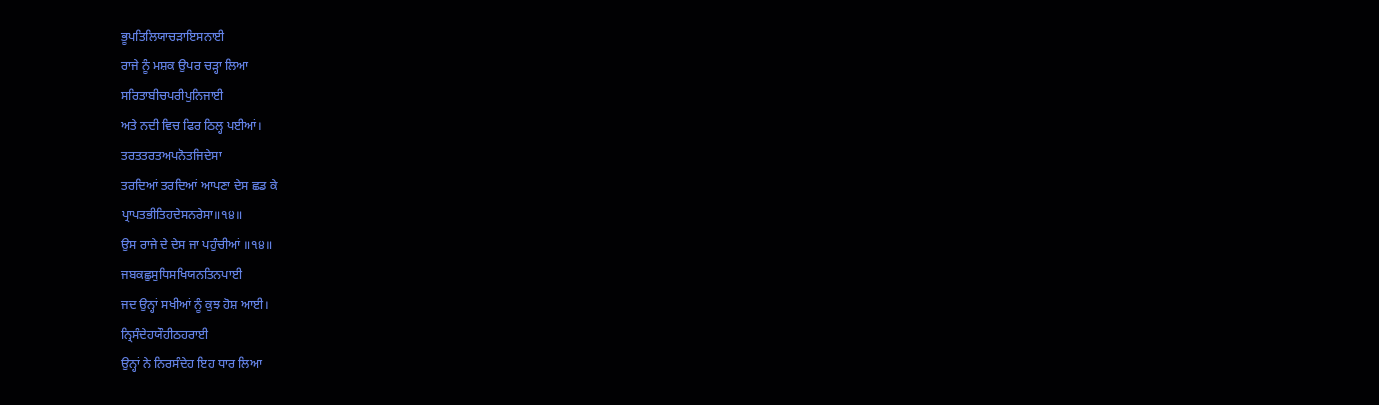ਭੂਪਤਿਲਿਯਾਚੜਾਇਸਨਾਈ
ਰਾਜੇ ਨੂੰ ਮਸ਼ਕ ਉਪਰ ਚੜ੍ਹਾ ਲਿਆ
ਸਰਿਤਾਬੀਚਪਰੀਪੁਨਿਜਾਈ
ਅਤੇ ਨਦੀ ਵਿਚ ਫਿਰ ਠਿਲ੍ਹ ਪਈਆਂ।
ਤਰਤਤਰਤਅਪਨੋਤਜਿਦੇਸਾ
ਤਰਦਿਆਂ ਤਰਦਿਆਂ ਆਪਣਾ ਦੇਸ ਛਡ ਕੇ
ਪ੍ਰਾਪਤਭੀਤਿਹਦੇਸਨਰੇਸਾ॥੧੪॥
ਉਸ ਰਾਜੇ ਦੇ ਦੇਸ ਜਾ ਪਹੁੰਚੀਆਂ ॥੧੪॥
ਜਬਕਛੁਸੁਧਿਸਖਿਯਨਤਿਨਪਾਈ
ਜਦ ਉਨ੍ਹਾਂ ਸਖੀਆਂ ਨੂੰ ਕੁਝ ਹੋਸ਼ ਆਈ।
ਨ੍ਰਿਸੰਦੇਹਯੌਹੀਠਹਰਾਈ
ਉਨ੍ਹਾਂ ਨੇ ਨਿਰਸੰਦੇਹ ਇਹ ਧਾਰ ਲਿਆ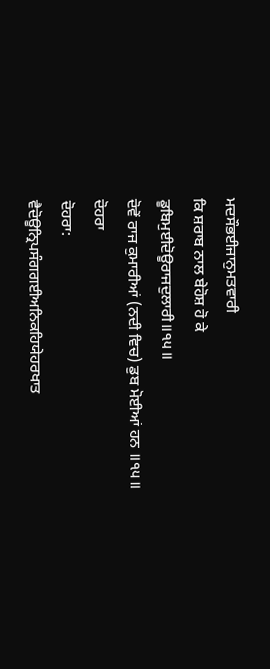ਮਦਸੌਭਈਜਾਨੁਮਤਵਾਰੀ
ਕਿ ਸ਼ਰਾਬ ਨਾਲ ਬੇਹੋਸ਼ ਹੋ ਕੇ
ਡੂਬਿਮੁਈਦੋਊਰਾਜਦੁਲਾਰੀ॥੧੫॥
ਦੋਵੇਂ ਰਾਜ ਕੁਮਾਰੀਆਂ (ਨਦੀ ਵਿਚ) ਡੁਬ ਮੋਈਆਂ ਹਨ ॥੧੫॥
ਦੋਹਰਾ
ਦੋਹਰਾ:
ਵੈਦੋਊਨ੍ਰਿਪਸੰਗਗਈਅਨਿਕਹਿਯੇਹਰਖਾਤ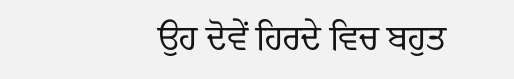ਉਹ ਦੋਵੇਂ ਹਿਰਦੇ ਵਿਚ ਬਹੁਤ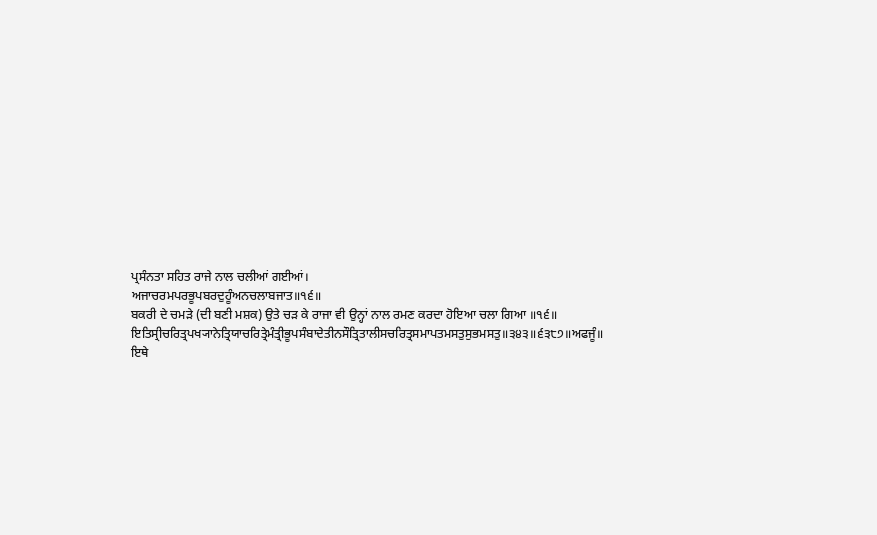ਪ੍ਰਸੰਨਤਾ ਸਹਿਤ ਰਾਜੇ ਨਾਲ ਚਲੀਆਂ ਗਈਆਂ।
ਅਜਾਚਰਮਪਰਭੂਪਬਰਦੁਹੂੰਅਨਚਲਾਬਜਾਤ॥੧੬॥
ਬਕਰੀ ਦੇ ਚਮੜੇ (ਦੀ ਬਣੀ ਮਸ਼ਕ) ਉਤੇ ਚੜ ਕੇ ਰਾਜਾ ਵੀ ਉਨ੍ਹਾਂ ਨਾਲ ਰਮਣ ਕਰਦਾ ਹੋਇਆ ਚਲਾ ਗਿਆ ॥੧੬॥
ਇਤਿਸ੍ਰੀਚਰਿਤ੍ਰਪਖ੍ਯਾਨੇਤ੍ਰਿਯਾਚਰਿਤ੍ਰੇਮੰਤ੍ਰੀਭੂਪਸੰਬਾਦੇਤੀਨਸੌਤ੍ਰਿਤਾਲੀਸਚਰਿਤ੍ਰਸਮਾਪਤਮਸਤੁਸੁਭਮਸਤੁ॥੩੪੩॥੬੩੮੭॥ਅਫਜੂੰ॥
ਇਥੇ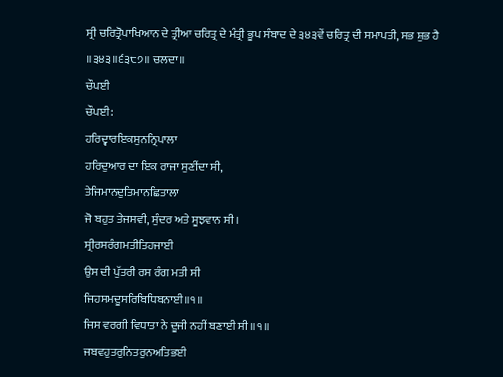ਸ੍ਰੀ ਚਰਿਤ੍ਰੋਪਾਖਿਆਨ ਦੇ ਤ੍ਰੀਆ ਚਰਿਤ੍ਰ ਦੇ ਮੰਤ੍ਰੀ ਭੂਪ ਸੰਬਾਦ ਦੇ ੩੪੩ਵੇਂ ਚਰਿਤ੍ਰ ਦੀ ਸਮਾਪਤੀ, ਸਭ ਸ਼ੁਭ ਹੈ ॥੩੪੩॥੬੩੮੭॥ ਚਲਦਾ॥
ਚੌਪਈ
ਚੌਪਈ:
ਹਰਿਦ੍ਵਾਰਇਕਸੁਨਨ੍ਰਿਪਾਲਾ
ਹਰਿਦੁਆਰ ਦਾ ਇਕ ਰਾਜਾ ਸੁਣੀਂਦਾ ਸੀ,
ਤੇਜਿਮਾਨਦੁਤਿਮਾਨਛਿਤਾਲਾ
ਜੋ ਬਹੁਤ ਤੇਜਸਵੀ, ਸੁੰਦਰ ਅਤੇ ਸੂਝਵਾਨ ਸੀ।
ਸ੍ਰੀਰਸਰੰਗਮਤੀਤਿਹਜਾਈ
ਉਸ ਦੀ ਪੁੱਤਰੀ ਰਸ ਰੰਗ ਮਤੀ ਸੀ
ਜਿਹਸਮਦੂਸਰਿਬਿਧਿਬਨਾਈ॥੧॥
ਜਿਸ ਵਰਗੀ ਵਿਧਾਤਾ ਨੇ ਦੂਜੀ ਨਹੀਂ ਬਣਾਈ ਸੀ ॥੧॥
ਜਬਵਹੁਤਰੁਨਿਤਰੁਨਅਤਿਭਈ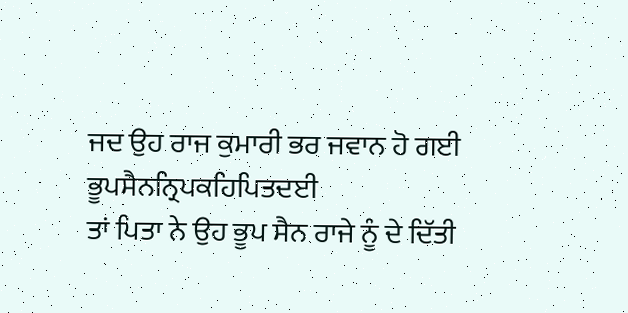ਜਦ ਉਹ ਰਾਜ ਕੁਮਾਰੀ ਭਰ ਜਵਾਨ ਹੋ ਗਈ
ਭੂਪਸੈਨਨ੍ਰਿਪਕਹਿਪਿਤਦਈ
ਤਾਂ ਪਿਤਾ ਨੇ ਉਹ ਭੂਪ ਸੈਨ ਰਾਜੇ ਨੂੰ ਦੇ ਦਿੱਤੀ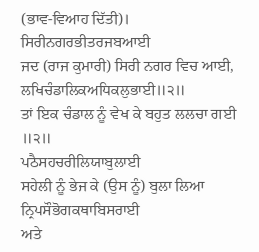(ਭਾਵ-ਵਿਆਹ ਦਿੱਤੀ)।
ਸਿਰੀਨਗਰਭੀਤਰਜਬਆਈ
ਜਦ (ਰਾਜ ਕੁਮਾਰੀ) ਸਿਰੀ ਨਗਰ ਵਿਚ ਆਈ,
ਲਖਿਚੰਡਾਲਿਕਅਧਿਕਲੁਭਾਈ॥੨॥
ਤਾਂ ਇਕ ਚੰਡਾਲ ਨੂੰ ਵੇਖ ਕੇ ਬਹੁਤ ਲਲਚਾ ਗਈ ॥੨॥
ਪਠੈਸਹਚਰੀਲਿਯਾਬੁਲਾਈ
ਸਹੇਲੀ ਨੂੰ ਭੇਜ ਕੇ (ਉਸ ਨੂੰ) ਬੁਲਾ ਲਿਆ
ਨ੍ਰਿਪਸੌਭੋਗਕਥਾਬਿਸਰਾਈ
ਅਤੇ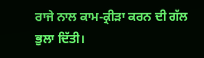ਰਾਜੇ ਨਾਲ ਕਾਮ-ਕ੍ਰੀੜਾ ਕਰਨ ਦੀ ਗੱਲ ਭੁਲਾ ਦਿੱਤੀ।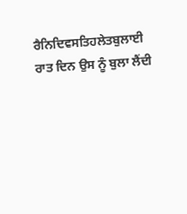ਰੈਨਿਦਿਵਸਤਿਹਲੇਤਬੁਲਾਈ
ਰਾਤ ਦਿਨ ਉਸ ਨੂੰ ਬੁਲਾ ਲੈਂਦੀ